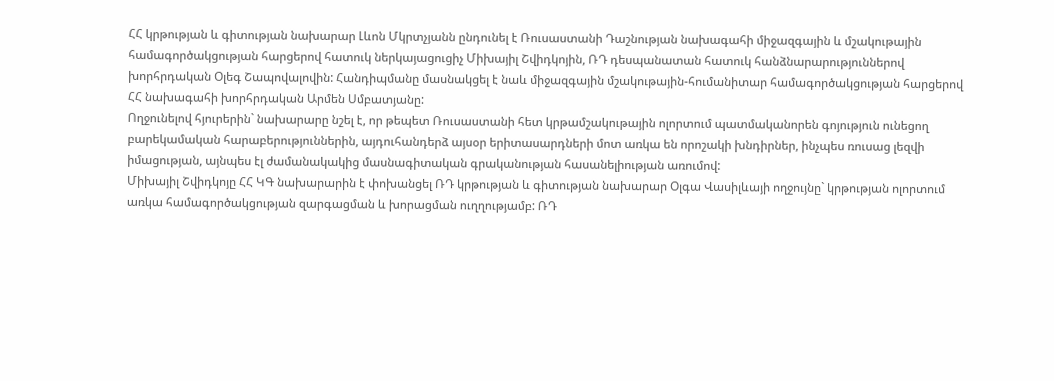ՀՀ կրթության և գիտության նախարար Լևոն Մկրտչյանն ընդունել է Ռուսաստանի Դաշնության նախագահի միջազգային և մշակութային համագործակցության հարցերով հատուկ ներկայացուցիչ Միխայիլ Շվիդկոյին, ՌԴ դեսպանատան հատուկ հանձնարարություններով խորհրդական Օլեգ Շապովալովին: Հանդիպմանը մասնակցել է նաև միջազգային մշակութային-հումանիտար համագործակցության հարցերով ՀՀ նախագահի խորհրդական Արմեն Սմբատյանը:
Ողջունելով հյուրերին` նախարարը նշել է, որ թեպետ Ռուսաստանի հետ կրթամշակութային ոլորտում պատմականորեն գոյություն ունեցող բարեկամական հարաբերություններին, այդուհանդերձ այսօր երիտասարդների մոտ առկա են որոշակի խնդիրներ, ինչպես ռուսաց լեզվի իմացության, այնպես էլ ժամանակակից մասնագիտական գրականության հասանելիության առումով:
Միխայիլ Շվիդկոյը ՀՀ ԿԳ նախարարին է փոխանցել ՌԴ կրթության և գիտության նախարար Օլգա Վասիլևայի ողջույնը` կրթության ոլորտում առկա համագործակցության զարգացման և խորացման ուղղությամբ: ՌԴ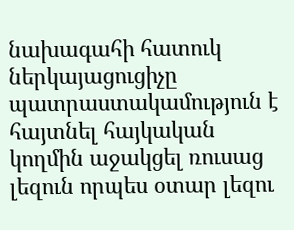նախագահի հատուկ ներկայացուցիչը պատրաստակամություն է հայտնել հայկական կողմին աջակցել ռուսաց լեզուն որպես օտար լեզու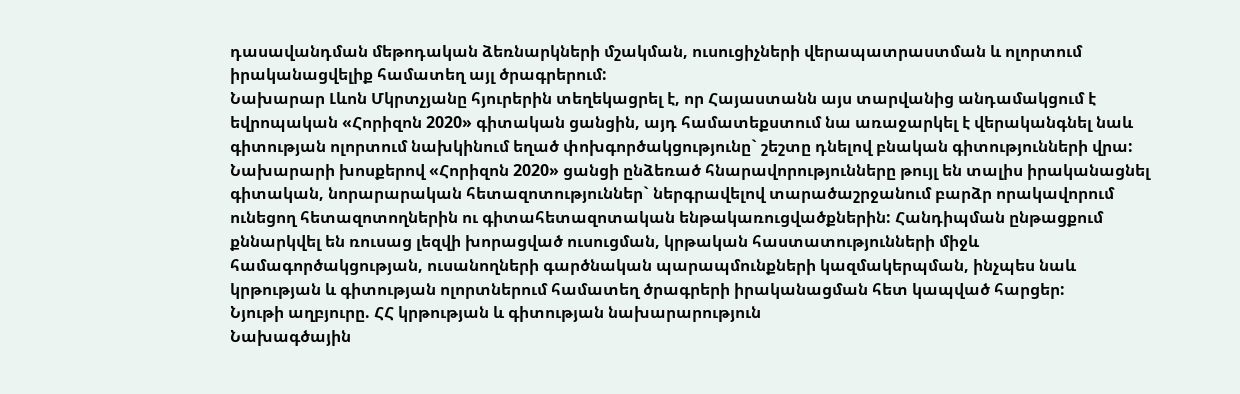դասավանդման մեթոդական ձեռնարկների մշակման, ուսուցիչների վերապատրաստման և ոլորտում իրականացվելիք համատեղ այլ ծրագրերում:
Նախարար Լևոն Մկրտչյանը հյուրերին տեղեկացրել է, որ Հայաստանն այս տարվանից անդամակցում է եվրոպական «Հորիզոն 2020» գիտական ցանցին, այդ համատեքստում նա առաջարկել է վերականգնել նաև գիտության ոլորտում նախկինում եղած փոխգործակցությունը` շեշտը դնելով բնական գիտությունների վրա: Նախարարի խոսքերով «Հորիզոն 2020» ցանցի ընձեռած հնարավորությունները թույլ են տալիս իրականացնել գիտական, նորարարական հետազոտություններ` ներգրավելով տարածաշրջանում բարձր որակավորում ունեցող հետազոտողներին ու գիտահետազոտական ենթակառուցվածքներին: Հանդիպման ընթացքում քննարկվել են ռուսաց լեզվի խորացված ուսուցման, կրթական հաստատությունների միջև համագործակցության, ուսանողների գարծնական պարապմունքների կազմակերպման, ինչպես նաև կրթության և գիտության ոլորտներում համատեղ ծրագրերի իրականացման հետ կապված հարցեր:
Նյութի աղբյուրը. ՀՀ կրթության և գիտության նախարարություն
Նախագծային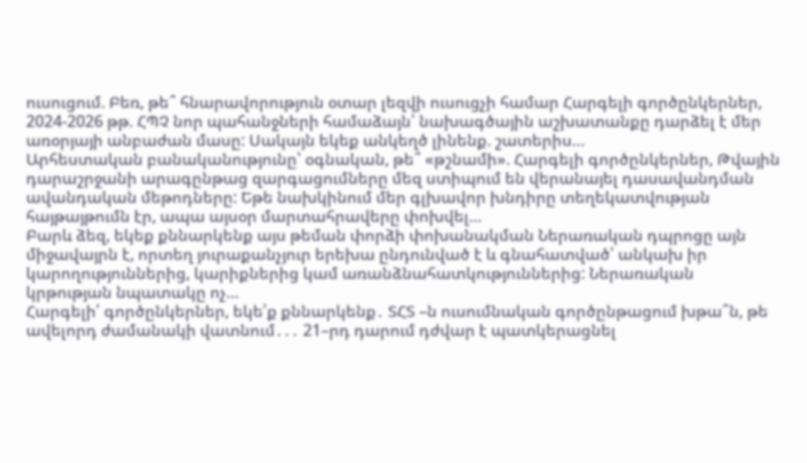ուսուցում. Բեռ, թե՞ հնարավորություն օտար լեզվի ուսուցչի համար Հարգելի գործընկերներ, 2024-2026 թթ. ՀՊՉ նոր պահանջների համաձայն՝ նախագծային աշխատանքը դարձել է մեր առօրյայի անբաժան մասը: Սակայն եկեք անկեղծ լինենք. շատերիս…
Արհեստական բանականությունը՝ օգնական, թե՞ «թշնամի». Հարգելի գործընկերներ, Թվային դարաշրջանի արագընթաց զարգացումները մեզ ստիպում են վերանայել դասավանդման ավանդական մեթոդները: Եթե նախկինում մեր գլխավոր խնդիրը տեղեկատվության հայթայթումն էր, ապա այսօր մարտահրավերը փոխվել…
Բարև ձեզ, եկեք քննարկենք այս թեման փորձի փոխանակման Ներառական դպրոցը այն միջավայրն է, որտեղ յուրաքանչյուր երեխա ընդունված է և գնահատված՝ անկախ իր կարողություններից, կարիքներից կամ առանձնահատկություններից: Ներառական կրթության նպատակը ոչ…
Հարգելի՛ գործընկերներ, եկե՛ք քննարկենք․ ՏՀՏ –ն ուսումնական գործընթացում խթա՞ն, թե ավելորդ ժամանակի վատնում․․․ 21–րդ դարում դժվար է պատկերացնել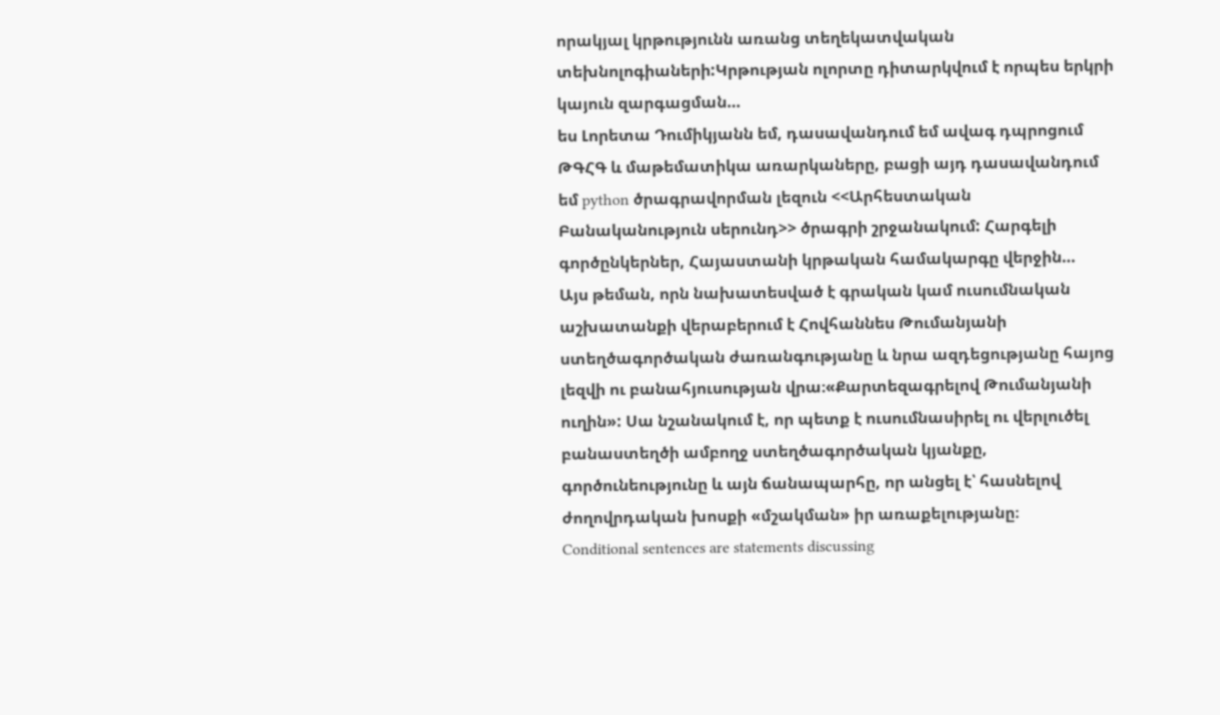որակյալ կրթությունն առանց տեղեկատվական տեխնոլոգիաների:Կրթության ոլորտը դիտարկվում է որպես երկրի կայուն զարգացման…
ես Լորետա Դումիկյանն եմ, դասավանդում եմ ավագ դպրոցում ԹԳՀԳ և մաթեմատիկա առարկաները, բացի այդ դասավանդում եմ python ծրագրավորման լեզուն <<Արհեստական Բանականություն սերունդ>> ծրագրի շրջանակում: Հարգելի գործընկերներ, Հայաստանի կրթական համակարգը վերջին…
Այս թեման, որն նախատեսված է գրական կամ ուսումնական աշխատանքի վերաբերում է Հովհաննես Թումանյանի ստեղծագործական ժառանգությանը և նրա ազդեցությանը հայոց լեզվի ու բանահյուսության վրա։«Քարտեզագրելով Թումանյանի ուղին»: Սա նշանակում է, որ պետք է ուսումնասիրել ու վերլուծել բանաստեղծի ամբողջ ստեղծագործական կյանքը, գործունեությունը և այն ճանապարհը, որ անցել է՝ հասնելով ժողովրդական խոսքի «մշակման» իր առաքելությանը։
Conditional sentences are statements discussing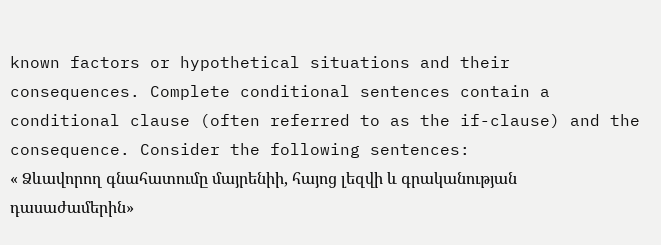known factors or hypothetical situations and their consequences. Complete conditional sentences contain a conditional clause (often referred to as the if-clause) and the consequence. Consider the following sentences:
« Ձևավորող գնահատումը մայրենիի, հայոց լեզվի և գրականության դասաժամերին»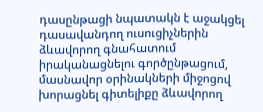դասընթացի նպատակն է աջակցել դասավանդող ուսուցիչներին ձևավորող գնահատում իրականացնելու գործընթացում, մասնավոր օրինակների միջոցով խորացնել գիտելիքը ձևավորող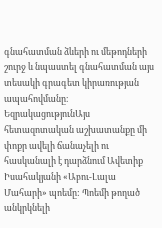գնահատման ձևերի ու մեթոդների շուրջ և նպաստել գնահատման այս տեսակի գրագետ կիրառության ապահովմանը։
ԵզրակացությունԱյս հետազոտական աշխատանքը մի փոքր ավելի ճանաչելի ու հասկանալի է դարձնում Ավետիք Իսահակյանի «Աբու-Լալա Մահարի» պոեմը: Պոեմի թողած անկրկնելի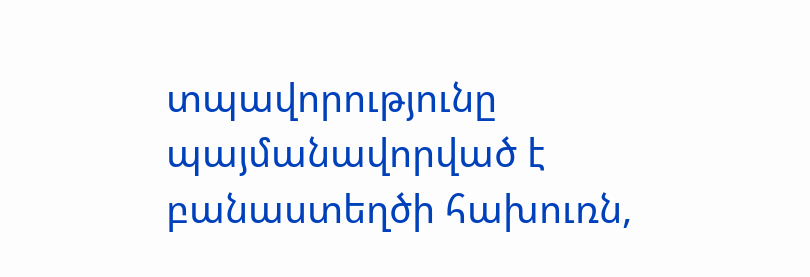տպավորությունը պայմանավորված է բանաստեղծի հախուռն,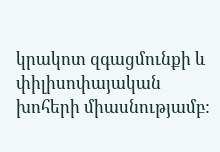կրակոտ զգացմունքի և փիլիսոփայական խոհերի միասնությամբ: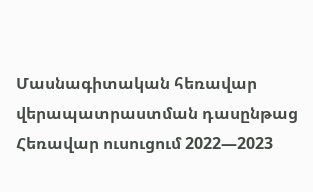Մասնագիտական հեռավար վերապատրաստման դասընթաց
Հեռավար ուսուցում 2022—2023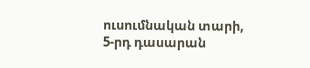ուսումնական տարի, 5-րդ դասարան